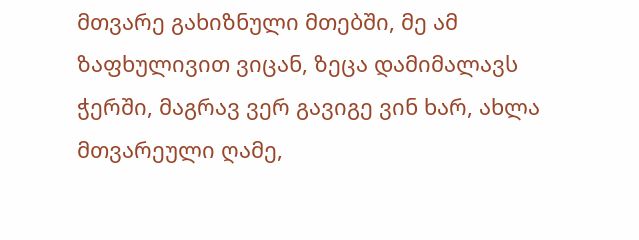მთვარე გახიზნული მთებში, მე ამ ზაფხულივით ვიცან, ზეცა დამიმალავს ჭერში, მაგრავ ვერ გავიგე ვინ ხარ, ახლა მთვარეული ღამე,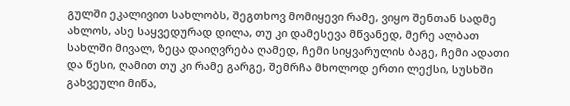გულში ეკალივით სახლობს, შეგთხოვ მომიყევი რამე, ვიყო შენთან სადმე ახლოს, ასე საყვედურად დილა, თუ კი დამესევა მწვანედ, მერე ალბათ სახლში მივალ, ზეცა დაიღვრება ღამედ, ჩემი სიყვარულის ბაგე, ჩემი ადათი და წესი, ღამით თუ კი რამე გარგე, შემრჩა მხოლოდ ერთი ლექსი, სუსხში გახვეული მიწა,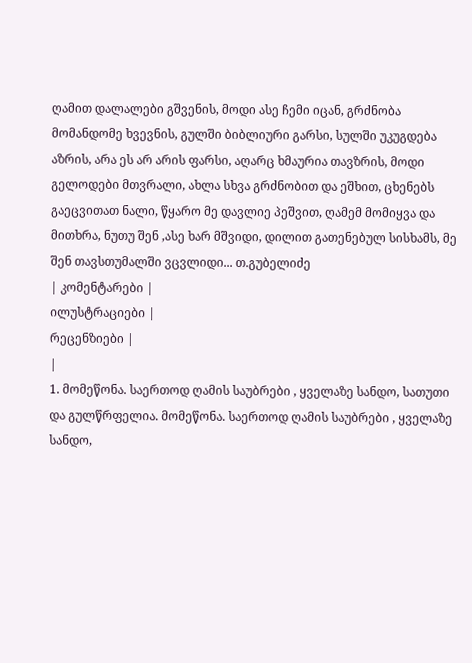ღამით დალალები გშვენის, მოდი ასე ჩემი იცან, გრძნობა მომანდომე ხვევნის, გულში ბიბლიური გარსი, სულში უკუგდება აზრის, არა ეს არ არის ფარსი, აღარც ხმაურია თავზრის, მოდი გელოდები მთვრალი, ახლა სხვა გრძნობით და ეშხით, ცხენებს გაეცვითათ ნალი, წყარო მე დავლიე პეშვით, ღამემ მომიყვა და მითხრა, ნუთუ შენ ,ასე ხარ მშვიდი, დილით გათენებულ სისხამს, მე შენ თავსთუმალში ვცვლიდი... თ.გუბელიძე
| კომენტარები |
ილუსტრაციები |
რეცენზიები |
|
1. მომეწონა. საერთოდ ღამის საუბრები , ყველაზე სანდო, სათუთი და გულწრფელია. მომეწონა. საერთოდ ღამის საუბრები , ყველაზე სანდო,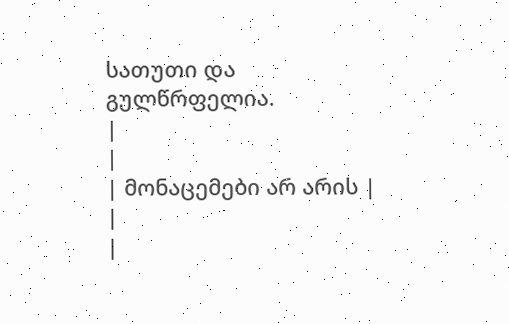სათუთი და გულწრფელია.
|
|
| მონაცემები არ არის |
|
|